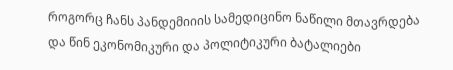როგორც ჩანს პანდემიიის სამედიცინო ნაწილი მთავრდება და წინ ეკონომიკური და პოლიტიკური ბატალიები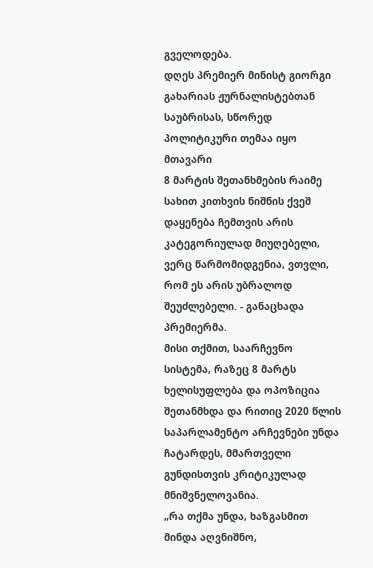გველოდება.
დღეს პრემიერ მინისტ გიორგი გახარიას ჟურნალისტებთან საუბრისას, სწორედ პოლიტიკური თემაა იყო მთავარი
8 მარტის შეთანხმების რაიმე სახით კითხვის ნიშნის ქვეშ დაყენება ჩემთვის არის კატეგორიულად მიუღებელი, ვერც წარმომიდგენია, ვთვლი, რომ ეს არის უბრალოდ შეუძლებელი. - განაცხადა პრემიერმა.
მისი თქმით, საარჩევნო სისტემა, რაზეც 8 მარტს ხელისუფლება და ოპოზიცია შეთანმხდა და რითიც 2020 წლის საპარლამენტო არჩევნები უნდა ჩატარდეს, მმართველი გუნდისთვის კრიტიკულად მნიშვნელოვანია.
„რა თქმა უნდა, ხაზგასმით მინდა აღვნიშნო,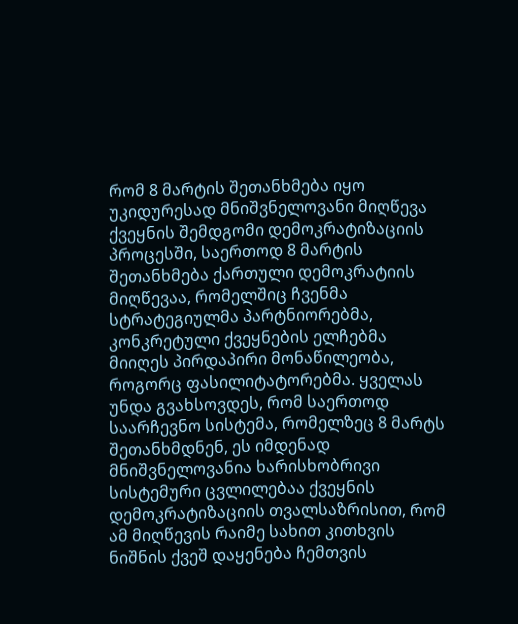რომ 8 მარტის შეთანხმება იყო უკიდურესად მნიშვნელოვანი მიღწევა ქვეყნის შემდგომი დემოკრატიზაციის პროცესში, საერთოდ 8 მარტის შეთანხმება ქართული დემოკრატიის მიღწევაა, რომელშიც ჩვენმა სტრატეგიულმა პარტნიორებმა, კონკრეტული ქვეყნების ელჩებმა მიიღეს პირდაპირი მონაწილეობა, როგორც ფასილიტატორებმა. ყველას უნდა გვახსოვდეს, რომ საერთოდ საარჩევნო სისტემა, რომელზეც 8 მარტს შეთანხმდნენ, ეს იმდენად მნიშვნელოვანია ხარისხობრივი სისტემური ცვლილებაა ქვეყნის დემოკრატიზაციის თვალსაზრისით, რომ ამ მიღწევის რაიმე სახით კითხვის ნიშნის ქვეშ დაყენება ჩემთვის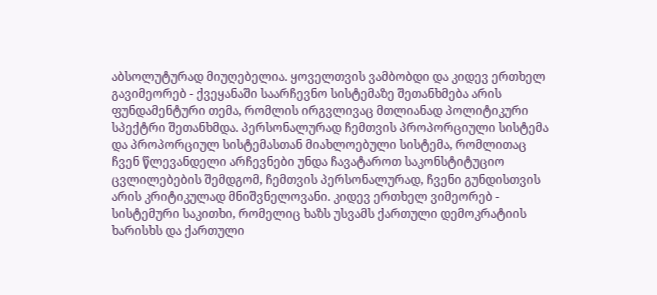აბსოლუტურად მიუღებელია. ყოველთვის ვამბობდი და კიდევ ერთხელ გავიმეორებ - ქვეყანაში საარჩევნო სისტემაზე შეთანხმება არის ფუნდამენტური თემა, რომლის ირგვლივაც მთლიანად პოლიტიკური სპექტრი შეთანხმდა. პერსონალურად ჩემთვის პროპორციული სისტემა და პროპორციულ სისტემასთან მიახლოებული სისტემა, რომლითაც ჩვენ წლევანდელი არჩევნები უნდა ჩავატაროთ საკონსტიტუციო ცვლილებების შემდგომ, ჩემთვის პერსონალურად, ჩვენი გუნდისთვის არის კრიტიკულად მნიშვნელოვანი. კიდევ ერთხელ ვიმეორებ - სისტემური საკითხი, რომელიც ხაზს უსვამს ქართული დემოკრატიის ხარისხს და ქართული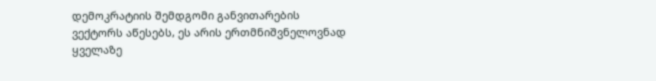დემოკრატიის შემდგომი განვითარების ვექტორს აწესებს, ეს არის ერთმნიშვნელოვნად ყველაზე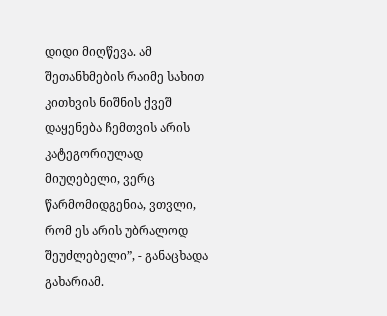დიდი მიღწევა. ამ შეთანხმების რაიმე სახით კითხვის ნიშნის ქვეშ დაყენება ჩემთვის არის კატეგორიულად მიუღებელი, ვერც წარმომიდგენია, ვთვლი, რომ ეს არის უბრალოდ შეუძლებელი”, - განაცხადა გახარიამ.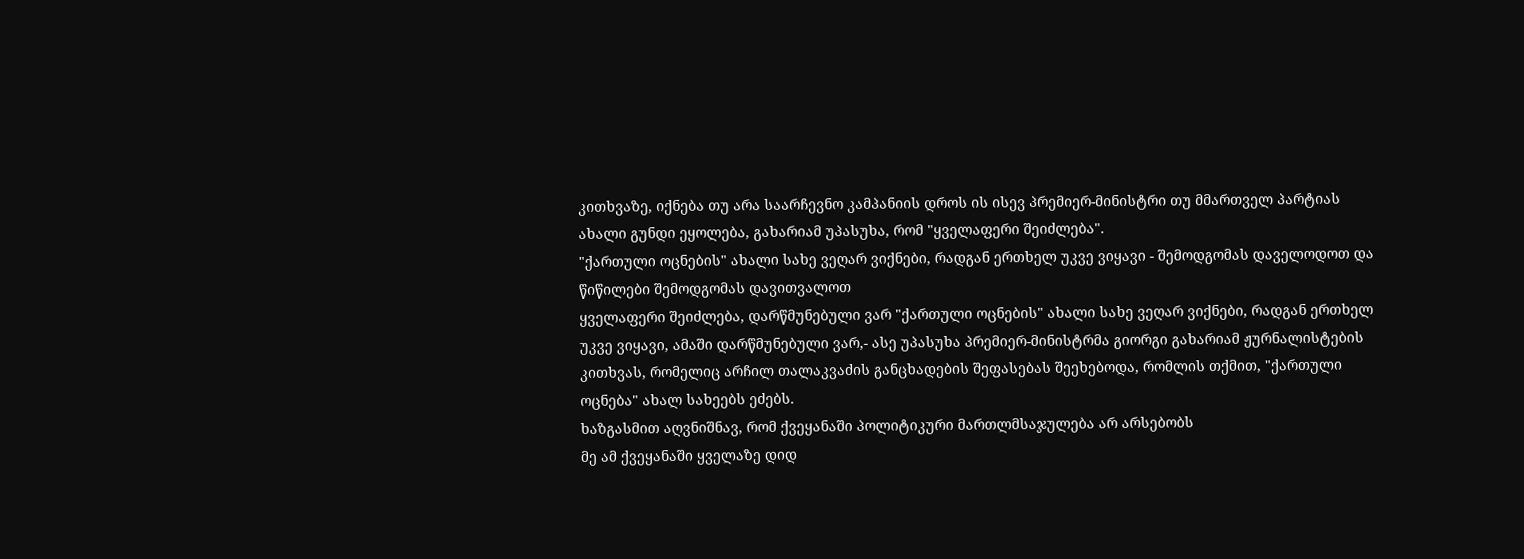კითხვაზე, იქნება თუ არა საარჩევნო კამპანიის დროს ის ისევ პრემიერ-მინისტრი თუ მმართველ პარტიას ახალი გუნდი ეყოლება, გახარიამ უპასუხა, რომ "ყველაფერი შეიძლება".
"ქართული ოცნების" ახალი სახე ვეღარ ვიქნები, რადგან ერთხელ უკვე ვიყავი - შემოდგომას დაველოდოთ და წიწილები შემოდგომას დავითვალოთ
ყველაფერი შეიძლება, დარწმუნებული ვარ "ქართული ოცნების" ახალი სახე ვეღარ ვიქნები, რადგან ერთხელ უკვე ვიყავი, ამაში დარწმუნებული ვარ,- ასე უპასუხა პრემიერ-მინისტრმა გიორგი გახარიამ ჟურნალისტების კითხვას, რომელიც არჩილ თალაკვაძის განცხადების შეფასებას შეეხებოდა, რომლის თქმით, "ქართული ოცნება" ახალ სახეებს ეძებს.
ხაზგასმით აღვნიშნავ, რომ ქვეყანაში პოლიტიკური მართლმსაჯულება არ არსებობს
მე ამ ქვეყანაში ყველაზე დიდ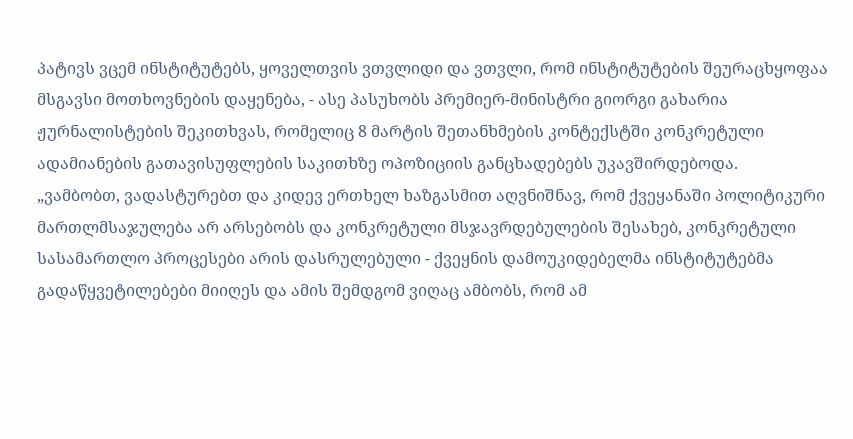პატივს ვცემ ინსტიტუტებს, ყოველთვის ვთვლიდი და ვთვლი, რომ ინსტიტუტების შეურაცხყოფაა მსგავსი მოთხოვნების დაყენება, - ასე პასუხობს პრემიერ-მინისტრი გიორგი გახარია ჟურნალისტების შეკითხვას, რომელიც 8 მარტის შეთანხმების კონტექსტში კონკრეტული ადამიანების გათავისუფლების საკითხზე ოპოზიციის განცხადებებს უკავშირდებოდა.
„ვამბობთ, ვადასტურებთ და კიდევ ერთხელ ხაზგასმით აღვნიშნავ, რომ ქვეყანაში პოლიტიკური მართლმსაჯულება არ არსებობს და კონკრეტული მსჯავრდებულების შესახებ, კონკრეტული სასამართლო პროცესები არის დასრულებული - ქვეყნის დამოუკიდებელმა ინსტიტუტებმა გადაწყვეტილებები მიიღეს და ამის შემდგომ ვიღაც ამბობს, რომ ამ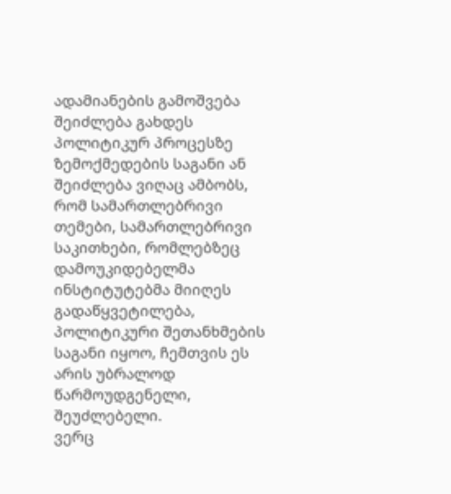ადამიანების გამოშვება შეიძლება გახდეს პოლიტიკურ პროცესზე ზემოქმედების საგანი ან შეიძლება ვიღაც ამბობს, რომ სამართლებრივი თემები, სამართლებრივი საკითხები, რომლებზეც დამოუკიდებელმა ინსტიტუტებმა მიიღეს გადაწყვეტილება, პოლიტიკური შეთანხმების საგანი იყოო, ჩემთვის ეს არის უბრალოდ წარმოუდგენელი, შეუძლებელი.
ვერც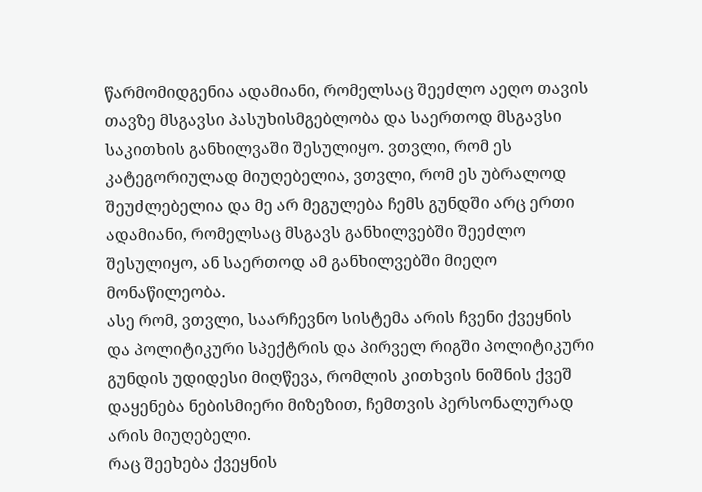წარმომიდგენია ადამიანი, რომელსაც შეეძლო აეღო თავის თავზე მსგავსი პასუხისმგებლობა და საერთოდ მსგავსი საკითხის განხილვაში შესულიყო. ვთვლი, რომ ეს კატეგორიულად მიუღებელია, ვთვლი, რომ ეს უბრალოდ შეუძლებელია და მე არ მეგულება ჩემს გუნდში არც ერთი ადამიანი, რომელსაც მსგავს განხილვებში შეეძლო შესულიყო, ან საერთოდ ამ განხილვებში მიეღო მონაწილეობა.
ასე რომ, ვთვლი, საარჩევნო სისტემა არის ჩვენი ქვეყნის და პოლიტიკური სპექტრის და პირველ რიგში პოლიტიკური გუნდის უდიდესი მიღწევა, რომლის კითხვის ნიშნის ქვეშ დაყენება ნებისმიერი მიზეზით, ჩემთვის პერსონალურად არის მიუღებელი.
რაც შეეხება ქვეყნის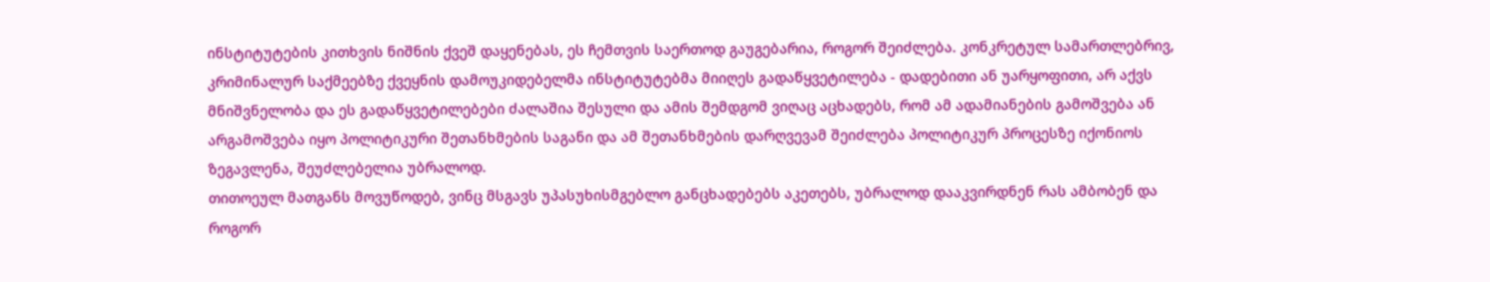ინსტიტუტების კითხვის ნიშნის ქვეშ დაყენებას, ეს ჩემთვის საერთოდ გაუგებარია, როგორ შეიძლება. კონკრეტულ სამართლებრივ, კრიმინალურ საქმეებზე ქვეყნის დამოუკიდებელმა ინსტიტუტებმა მიიღეს გადაწყვეტილება - დადებითი ან უარყოფითი, არ აქვს მნიშვნელობა და ეს გადაწყვეტილებები ძალაშია შესული და ამის შემდგომ ვიღაც აცხადებს, რომ ამ ადამიანების გამოშვება ან არგამოშვება იყო პოლიტიკური შეთანხმების საგანი და ამ შეთანხმების დარღვევამ შეიძლება პოლიტიკურ პროცესზე იქონიოს ზეგავლენა, შეუძლებელია უბრალოდ.
თითოეულ მათგანს მოვუწოდებ, ვინც მსგავს უპასუხისმგებლო განცხადებებს აკეთებს, უბრალოდ დააკვირდნენ რას ამბობენ და როგორ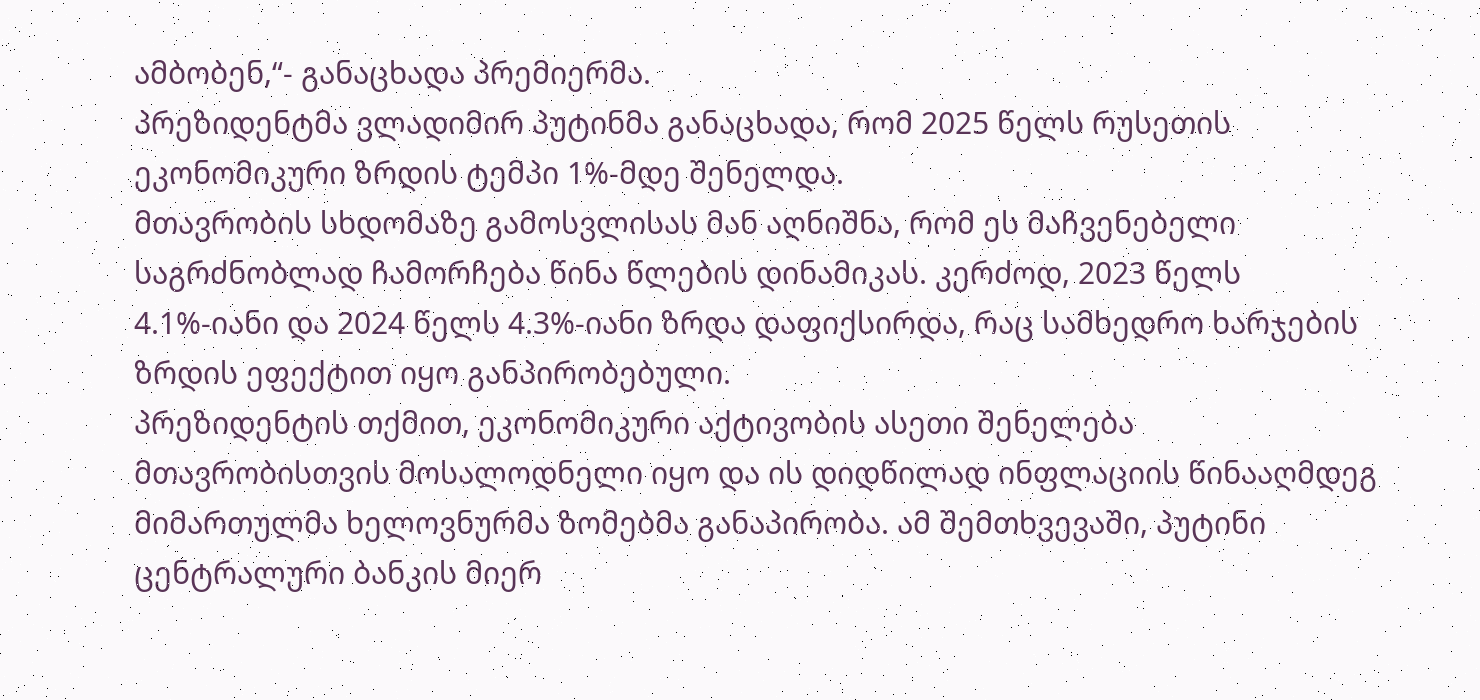ამბობენ,“- განაცხადა პრემიერმა.
პრეზიდენტმა ვლადიმირ პუტინმა განაცხადა, რომ 2025 წელს რუსეთის ეკონომიკური ზრდის ტემპი 1%-მდე შენელდა.
მთავრობის სხდომაზე გამოსვლისას მან აღნიშნა, რომ ეს მაჩვენებელი საგრძნობლად ჩამორჩება წინა წლების დინამიკას. კერძოდ, 2023 წელს 4.1%-იანი და 2024 წელს 4.3%-იანი ზრდა დაფიქსირდა, რაც სამხედრო ხარჯების ზრდის ეფექტით იყო განპირობებული.
პრეზიდენტის თქმით, ეკონომიკური აქტივობის ასეთი შენელება მთავრობისთვის მოსალოდნელი იყო და ის დიდწილად ინფლაციის წინააღმდეგ მიმართულმა ხელოვნურმა ზომებმა განაპირობა. ამ შემთხვევაში, პუტინი ცენტრალური ბანკის მიერ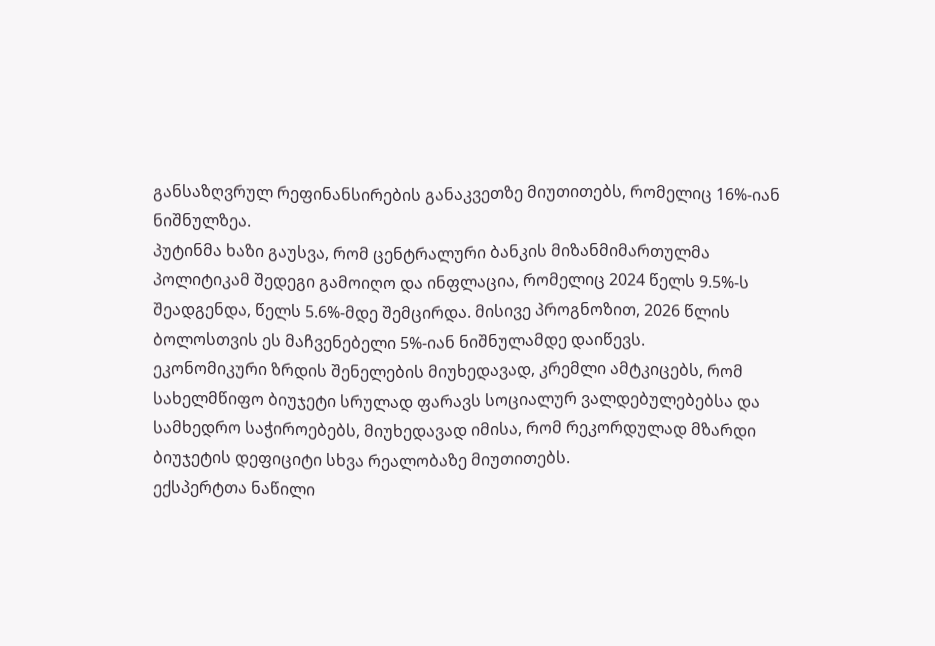განსაზღვრულ რეფინანსირების განაკვეთზე მიუთითებს, რომელიც 16%-იან ნიშნულზეა.
პუტინმა ხაზი გაუსვა, რომ ცენტრალური ბანკის მიზანმიმართულმა პოლიტიკამ შედეგი გამოიღო და ინფლაცია, რომელიც 2024 წელს 9.5%-ს შეადგენდა, წელს 5.6%-მდე შემცირდა. მისივე პროგნოზით, 2026 წლის ბოლოსთვის ეს მაჩვენებელი 5%-იან ნიშნულამდე დაიწევს.
ეკონომიკური ზრდის შენელების მიუხედავად, კრემლი ამტკიცებს, რომ სახელმწიფო ბიუჯეტი სრულად ფარავს სოციალურ ვალდებულებებსა და სამხედრო საჭიროებებს, მიუხედავად იმისა, რომ რეკორდულად მზარდი ბიუჯეტის დეფიციტი სხვა რეალობაზე მიუთითებს.
ექსპერტთა ნაწილი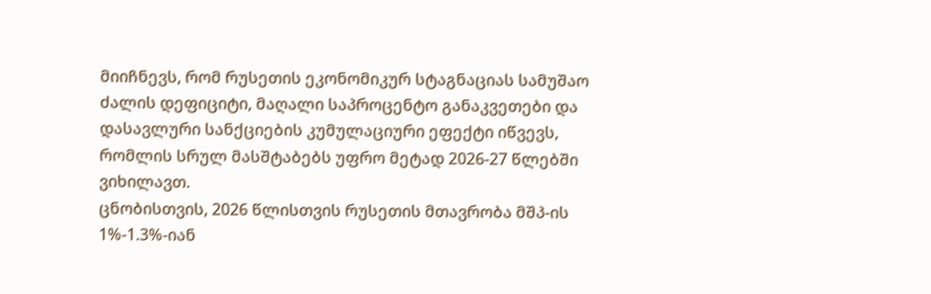მიიჩნევს, რომ რუსეთის ეკონომიკურ სტაგნაციას სამუშაო ძალის დეფიციტი, მაღალი საპროცენტო განაკვეთები და დასავლური სანქციების კუმულაციური ეფექტი იწვევს, რომლის სრულ მასშტაბებს უფრო მეტად 2026-27 წლებში ვიხილავთ.
ცნობისთვის, 2026 წლისთვის რუსეთის მთავრობა მშპ-ის 1%-1.3%-იან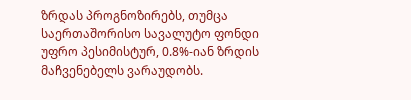ზრდას პროგნოზირებს, თუმცა საერთაშორისო სავალუტო ფონდი უფრო პესიმისტურ, 0.8%-იან ზრდის მაჩვენებელს ვარაუდობს.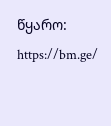წყარო: https://bm.ge/